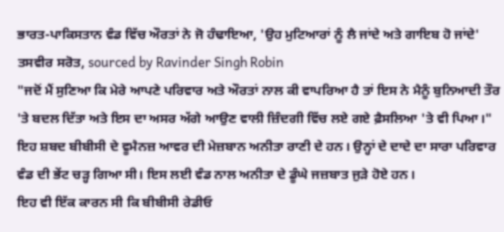ਭਾਰਤ-ਪਾਕਿਸਤਾਨ ਵੰਡ ਵਿੱਚ ਔਰਤਾਂ ਨੇ ਜੋ ਹੰਢਾਇਆ, 'ਉਹ ਮੁਟਿਆਰਾਂ ਨੂੰ ਲੈ ਜਾਂਦੇ ਅਤੇ ਗਾਇਬ ਹੋ ਜਾਂਦੇ'
ਤਸਵੀਰ ਸਰੋਤ, sourced by Ravinder Singh Robin
"ਜਦੋਂ ਮੈਂ ਸੁਣਿਆ ਕਿ ਮੇਰੇ ਆਪਣੇ ਪਰਿਵਾਰ ਅਤੇ ਔਰਤਾਂ ਨਾਲ ਕੀ ਵਾਪਰਿਆ ਹੈ ਤਾਂ ਇਸ ਨੇ ਮੈਨੂੰ ਬੁਨਿਆਦੀ ਤੌਰ 'ਤੇ ਬਦਲ ਦਿੱਤਾ ਅਤੇ ਇਸ ਦਾ ਅਸਰ ਅੱਗੇ ਆਉਣ ਵਾਲੀ ਜ਼ਿੰਦਗੀ ਵਿੱਚ ਲਏ ਗਏ ਫ਼ੈਸਲਿਆ 'ਤੇ ਵੀ ਪਿਆ।"
ਇਹ ਸ਼ਬਦ ਬੀਬੀਸੀ ਦੇ ਵੂਮੈਨਜ਼ ਆਵਰ ਦੀ ਮੇਜ਼ਬਾਨ ਅਨੀਤਾ ਰਾਣੀ ਦੇ ਹਨ। ਉਨ੍ਹਾਂ ਦੇ ਦਾਦੇ ਦਾ ਸਾਰਾ ਪਰਿਵਾਰ ਵੰਡ ਦੀ ਭੇਂਟ ਚੜ੍ਹ ਗਿਆ ਸੀ। ਇਸ ਲਈ ਵੰਡ ਨਾਲ ਅਨੀਤਾ ਦੇ ਡੂੰਘੇ ਜਜ਼ਬਾਤ ਜੁੜੇ ਹੋਏ ਹਨ।
ਇਹ ਵੀ ਇੱਕ ਕਾਰਨ ਸੀ ਕਿ ਬੀਬੀਸੀ ਰੇਡੀਓ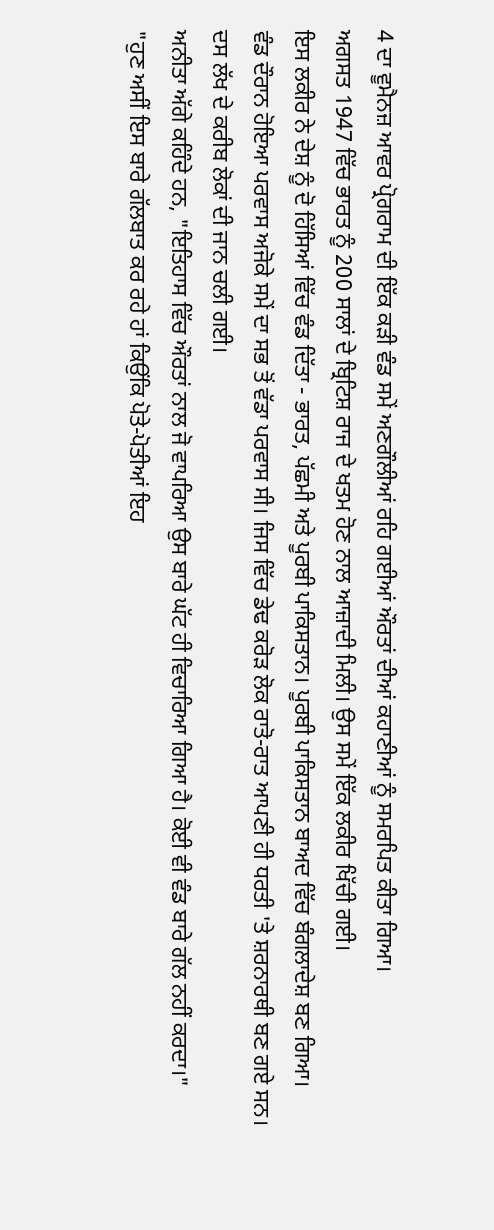4 ਦਾ ਵੂਮੈਨਜ਼ ਆਵਰ ਪ੍ਰੋਗਰਾਮ ਦੀ ਇੱਕ ਕੜੀ ਵੰਡ ਸਮੇਂ ਅਣਗੌਲੀਆਂ ਰਹਿ ਗਈਆਂ ਔਰਤਾਂ ਦੀਆਂ ਕਹਾਣੀਆਂ ਨੂੰ ਸਮਰਪਿਤ ਕੀਤਾ ਗਿਆ।
ਅਗਸਤ 1947 ਵਿੱਚ ਭਾਰਤ ਨੂੰ 200 ਸਾਲਾਂ ਦੇ ਬ੍ਰਿਟਿਸ਼ ਰਾਜ ਦੇ ਖਤਮ ਹੋਣ ਨਾਲ ਆਜ਼ਾਦੀ ਮਿਲੀ। ਉਸ ਸਮੇਂ ਇੱਕ ਲਕੀਰ ਖਿੱਚੀ ਗਈ।
ਇਸ ਲਕੀਰ ਨੇ ਦੇਸ਼ ਨੂੰ ਦੋ ਹਿੱਸਿਆਂ ਵਿੱਚ ਵੰਡ ਦਿੱਤਾ - ਭਾਰਤ, ਪੱਛਮੀ ਅਤੇ ਪੂਰਬੀ ਪਾਕਿਸਤਾਨ। ਪੂਰਬੀ ਪਾਕਿਸਤਾਨ ਬਾਅਦ ਵਿੱਚ ਬੰਗਲਾਦੇਸ਼ ਬਣ ਗਿਆ।
ਵੰਡ ਦੌਰਾਨ ਹੋਇਆ ਪਰਵਾਸ ਅਜੋਕੇ ਸਮੇਂ ਦਾ ਸਭ ਤੋਂ ਵੱਡਾ ਪਰਵਾਸ ਸੀ। ਜਿਸ ਵਿੱਚ ਡੇਢ ਕਰੋੜ ਲੋਕ ਰਾਤੋ-ਰਾਤ ਆਪਣੀ ਹੀ ਧਰਤੀ 'ਤੇ ਸ਼ਰਨਾਰਥੀ ਬਣ ਗਏ ਸਨ। ਦਸ ਲੱਖ ਦੇ ਕਰੀਬ ਲੋਕਾਂ ਦੀ ਜਾਨ ਚਲੀ ਗਈ।
ਅਨੀਤਾ ਅੱਗੇ ਕਹਿੰਦੇ ਹਨ, "ਇਤਿਹਾਸ ਵਿੱਚ ਔਰਤਾਂ ਨਾਲ ਜੋ ਵਾਪਰਿਆ ਉਸ ਬਾਰੇ ਘੱਟ ਹੀ ਵਿਚਾਰਿਆ ਗਿਆ ਹੈ। ਕੋਈ ਵੀ ਵੰਡ ਬਾਰੇ ਗੱਲ ਨਹੀਂ ਕਰਦਾ।"
"ਹੁਣ ਅਸੀਂ ਇਸ ਬਾਰੇ ਗੱਲਬਾਤ ਕਰ ਰਹੇ ਹਾਂ ਕਿਉਂਕਿ ਪੋਤੇ-ਪੋਤੀਆਂ ਇਹ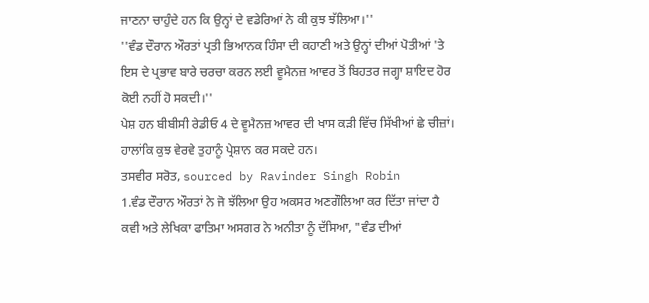ਜਾਣਨਾ ਚਾਹੁੰਦੇ ਹਨ ਕਿ ਉਨ੍ਹਾਂ ਦੇ ਵਡੇਰਿਆਂ ਨੇ ਕੀ ਕੁਝ ਝੱਲਿਆ।''
''ਵੰਡ ਦੌਰਾਨ ਔਰਤਾਂ ਪ੍ਰਤੀ ਭਿਆਨਕ ਹਿੰਸਾ ਦੀ ਕਹਾਣੀ ਅਤੇ ਉਨ੍ਹਾਂ ਦੀਆਂ ਪੋਤੀਆਂ 'ਤੇ ਇਸ ਦੇ ਪ੍ਰਭਾਵ ਬਾਰੇ ਚਰਚਾ ਕਰਨ ਲਈ ਵੂਮੈਨਜ਼ ਆਵਰ ਤੋਂ ਬਿਹਤਰ ਜਗ੍ਹਾ ਸ਼ਾਇਦ ਹੋਰ ਕੋਈ ਨਹੀਂ ਹੋ ਸਕਦੀ।''
ਪੇਸ਼ ਹਨ ਬੀਬੀਸੀ ਰੇਡੀਓ 4 ਦੇ ਵੂਮੈਨਜ਼ ਆਵਰ ਦੀ ਖਾਸ ਕੜੀ ਵਿੱਚ ਸਿੱਖੀਆਂ ਛੇ ਚੀਜ਼ਾਂ। ਹਾਲਾਂਕਿ ਕੁਝ ਵੇਰਵੇ ਤੁਹਾਨੂੰ ਪ੍ਰੇਸ਼ਾਨ ਕਰ ਸਕਦੇ ਹਨ।
ਤਸਵੀਰ ਸਰੋਤ, sourced by Ravinder Singh Robin
1.ਵੰਡ ਦੌਰਾਨ ਔਰਤਾਂ ਨੇ ਜੋ ਝੱਲਿਆ ਉਹ ਅਕਸਰ ਅਣਗੌਲਿਆ ਕਰ ਦਿੱਤਾ ਜਾਂਦਾ ਹੈ
ਕਵੀ ਅਤੇ ਲੇਖਿਕਾ ਫਾਤਿਮਾ ਅਸਗਰ ਨੇ ਅਨੀਤਾ ਨੂੰ ਦੱਸਿਆ, "ਵੰਡ ਦੀਆਂ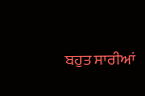ਬਹੁਤ ਸਾਰੀਆਂ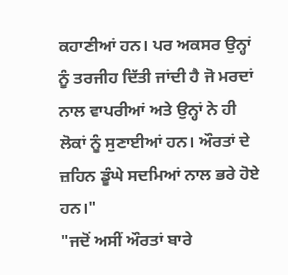ਕਹਾਣੀਆਂ ਹਨ। ਪਰ ਅਕਸਰ ਉਨ੍ਹਾਂ ਨੂੰ ਤਰਜੀਹ ਦਿੱਤੀ ਜਾਂਦੀ ਹੈ ਜੋ ਮਰਦਾਂ ਨਾਲ ਵਾਪਰੀਆਂ ਅਤੇ ਉਨ੍ਹਾਂ ਨੇ ਹੀ ਲੋਕਾਂ ਨੂੰ ਸੁਣਾਈਆਂ ਹਨ। ਔਰਤਾਂ ਦੇ ਜ਼ਹਿਨ ਡੂੰਘੇ ਸਦਮਿਆਂ ਨਾਲ ਭਰੇ ਹੋਏ ਹਨ।"
"ਜਦੋਂ ਅਸੀਂ ਔਰਤਾਂ ਬਾਰੇ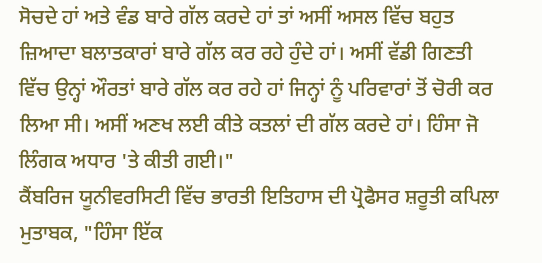ਸੋਚਦੇ ਹਾਂ ਅਤੇ ਵੰਡ ਬਾਰੇ ਗੱਲ ਕਰਦੇ ਹਾਂ ਤਾਂ ਅਸੀਂ ਅਸਲ ਵਿੱਚ ਬਹੁਤ ਜ਼ਿਆਦਾ ਬਲਾਤਕਾਰਾਂ ਬਾਰੇ ਗੱਲ ਕਰ ਰਹੇ ਹੁੰਦੇ ਹਾਂ। ਅਸੀਂ ਵੱਡੀ ਗਿਣਤੀ ਵਿੱਚ ਉਨ੍ਹਾਂ ਔਰਤਾਂ ਬਾਰੇ ਗੱਲ ਕਰ ਰਹੇ ਹਾਂ ਜਿਨ੍ਹਾਂ ਨੂੰ ਪਰਿਵਾਰਾਂ ਤੋਂ ਚੋਰੀ ਕਰ ਲਿਆ ਸੀ। ਅਸੀਂ ਅਣਖ ਲਈ ਕੀਤੇ ਕਤਲਾਂ ਦੀ ਗੱਲ ਕਰਦੇ ਹਾਂ। ਹਿੰਸਾ ਜੋ ਲਿੰਗਕ ਅਧਾਰ 'ਤੇ ਕੀਤੀ ਗਈ।"
ਕੈਂਬਰਿਜ ਯੂਨੀਵਰਸਿਟੀ ਵਿੱਚ ਭਾਰਤੀ ਇਤਿਹਾਸ ਦੀ ਪ੍ਰੋਫੈਸਰ ਸ਼ਰੂਤੀ ਕਪਿਲਾ ਮੁਤਾਬਕ, "ਹਿੰਸਾ ਇੱਕ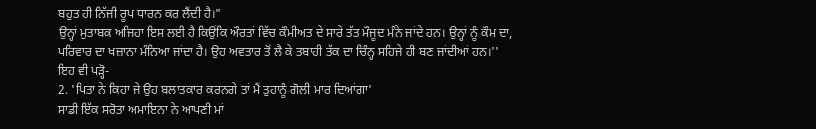ਬਹੁਤ ਹੀ ਨਿੱਜੀ ਰੂਪ ਧਾਰਨ ਕਰ ਲੈਂਦੀ ਹੈ।"
ਉਨ੍ਹਾਂ ਮੁਤਾਬਕ ਅਜਿਹਾ ਇਸ ਲਈ ਹੈ ਕਿਉਂਕਿ ਔਰਤਾਂ ਵਿੱਚ ਕੌਮੀਅਤ ਦੇ ਸਾਰੇ ਤੱਤ ਮੌਜੂਦ ਮੰਨੇ ਜਾਂਦੇ ਹਨ। ਉਨ੍ਹਾਂ ਨੂੰ ਕੌਮ ਦਾ, ਪਰਿਵਾਰ ਦਾ ਖਜ਼ਾਨਾ ਮੰਨਿਆ ਜਾਂਦਾ ਹੈ। ਉਹ ਅਵਤਾਰ ਤੋਂ ਲੈ ਕੇ ਤਬਾਹੀ ਤੱਕ ਦਾ ਚਿੰਨ੍ਹ ਸਹਿਜੇ ਹੀ ਬਣ ਜਾਂਦੀਆਂ ਹਨ।''
ਇਹ ਵੀ ਪੜ੍ਹੋ-
2. 'ਪਿਤਾ ਨੇ ਕਿਹਾ ਜੇ ਉਹ ਬਲਾਤਕਾਰ ਕਰਨਗੇ ਤਾਂ ਮੈਂ ਤੁਹਾਨੂੰ ਗੋਲੀ ਮਾਰ ਦਿਆਂਗਾ'
ਸਾਡੀ ਇੱਕ ਸਰੋਤਾ ਅਮਾਇਨਾ ਨੇ ਆਪਣੀ ਮਾਂ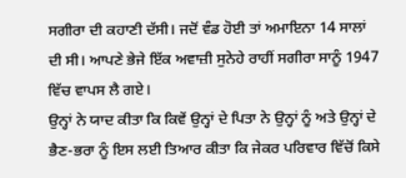ਸਗੀਰਾ ਦੀ ਕਹਾਣੀ ਦੱਸੀ। ਜਦੋਂ ਵੰਡ ਹੋਈ ਤਾਂ ਅਮਾਇਨਾ 14 ਸਾਲਾਂ ਦੀ ਸੀ। ਆਪਣੇ ਭੇਜੇ ਇੱਕ ਅਵਾਜ਼ੀ ਸੁਨੇਹੇ ਰਾਹੀਂ ਸਗੀਰਾ ਸਾਨੂੰ 1947 ਵਿੱਚ ਵਾਪਸ ਲੈ ਗਏ।
ਉਨ੍ਹਾਂ ਨੇ ਯਾਦ ਕੀਤਾ ਕਿ ਕਿਵੇਂ ਉਨ੍ਹਾਂ ਦੇ ਪਿਤਾ ਨੇ ਉਨ੍ਹਾਂ ਨੂੰ ਅਤੇ ਉਨ੍ਹਾਂ ਦੇ ਭੈਣ-ਭਰਾ ਨੂੰ ਇਸ ਲਈ ਤਿਆਰ ਕੀਤਾ ਕਿ ਜੇਕਰ ਪਰਿਵਾਰ ਵਿੱਚੋਂ ਕਿਸੇ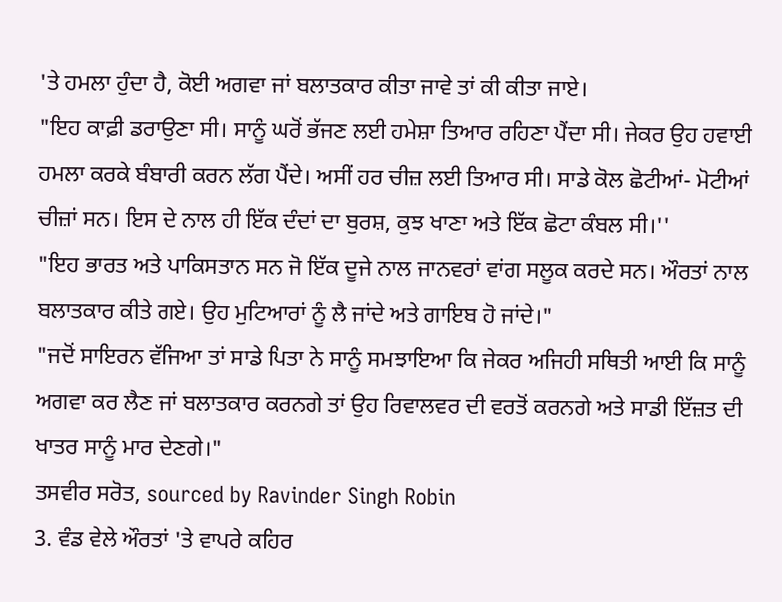'ਤੇ ਹਮਲਾ ਹੁੰਦਾ ਹੈ, ਕੋਈ ਅਗਵਾ ਜਾਂ ਬਲਾਤਕਾਰ ਕੀਤਾ ਜਾਵੇ ਤਾਂ ਕੀ ਕੀਤਾ ਜਾਏ।
"ਇਹ ਕਾਫ਼ੀ ਡਰਾਉਣਾ ਸੀ। ਸਾਨੂੰ ਘਰੋਂ ਭੱਜਣ ਲਈ ਹਮੇਸ਼ਾ ਤਿਆਰ ਰਹਿਣਾ ਪੈਂਦਾ ਸੀ। ਜੇਕਰ ਉਹ ਹਵਾਈ ਹਮਲਾ ਕਰਕੇ ਬੰਬਾਰੀ ਕਰਨ ਲੱਗ ਪੈਂਦੇ। ਅਸੀਂ ਹਰ ਚੀਜ਼ ਲਈ ਤਿਆਰ ਸੀ। ਸਾਡੇ ਕੋਲ ਛੋਟੀਆਂ- ਮੋਟੀਆਂ ਚੀਜ਼ਾਂ ਸਨ। ਇਸ ਦੇ ਨਾਲ ਹੀ ਇੱਕ ਦੰਦਾਂ ਦਾ ਬੁਰਸ਼, ਕੁਝ ਖਾਣਾ ਅਤੇ ਇੱਕ ਛੋਟਾ ਕੰਬਲ ਸੀ।''
"ਇਹ ਭਾਰਤ ਅਤੇ ਪਾਕਿਸਤਾਨ ਸਨ ਜੋ ਇੱਕ ਦੂਜੇ ਨਾਲ ਜਾਨਵਰਾਂ ਵਾਂਗ ਸਲੂਕ ਕਰਦੇ ਸਨ। ਔਰਤਾਂ ਨਾਲ ਬਲਾਤਕਾਰ ਕੀਤੇ ਗਏ। ਉਹ ਮੁਟਿਆਰਾਂ ਨੂੰ ਲੈ ਜਾਂਦੇ ਅਤੇ ਗਾਇਬ ਹੋ ਜਾਂਦੇ।"
"ਜਦੋਂ ਸਾਇਰਨ ਵੱਜਿਆ ਤਾਂ ਸਾਡੇ ਪਿਤਾ ਨੇ ਸਾਨੂੰ ਸਮਝਾਇਆ ਕਿ ਜੇਕਰ ਅਜਿਹੀ ਸਥਿਤੀ ਆਈ ਕਿ ਸਾਨੂੰ ਅਗਵਾ ਕਰ ਲੈਣ ਜਾਂ ਬਲਾਤਕਾਰ ਕਰਨਗੇ ਤਾਂ ਉਹ ਰਿਵਾਲਵਰ ਦੀ ਵਰਤੋਂ ਕਰਨਗੇ ਅਤੇ ਸਾਡੀ ਇੱਜ਼ਤ ਦੀ ਖਾਤਰ ਸਾਨੂੰ ਮਾਰ ਦੇਣਗੇ।"
ਤਸਵੀਰ ਸਰੋਤ, sourced by Ravinder Singh Robin
3. ਵੰਡ ਵੇਲੇ ਔਰਤਾਂ 'ਤੇ ਵਾਪਰੇ ਕਹਿਰ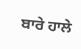ਬਾਰੇ ਹਾਲੇ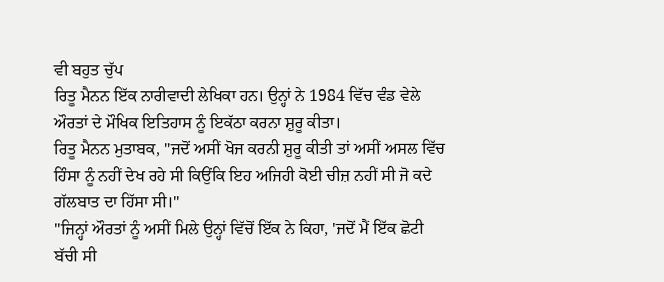ਵੀ ਬਹੁਤ ਚੁੱਪ
ਰਿਤੂ ਮੈਨਨ ਇੱਕ ਨਾਰੀਵਾਦੀ ਲੇਖਿਕਾ ਹਨ। ਉਨ੍ਹਾਂ ਨੇ 1984 ਵਿੱਚ ਵੰਡ ਵੇਲੇ ਔਰਤਾਂ ਦੇ ਮੌਖਿਕ ਇਤਿਹਾਸ ਨੂੰ ਇਕੱਠਾ ਕਰਨਾ ਸ਼ੁਰੂ ਕੀਤਾ।
ਰਿਤੂ ਮੈਨਨ ਮੁਤਾਬਕ, "ਜਦੋਂ ਅਸੀਂ ਖੋਜ ਕਰਨੀ ਸ਼ੁਰੂ ਕੀਤੀ ਤਾਂ ਅਸੀਂ ਅਸਲ ਵਿੱਚ ਹਿੰਸਾ ਨੂੰ ਨਹੀਂ ਦੇਖ ਰਹੇ ਸੀ ਕਿਉਂਕਿ ਇਹ ਅਜਿਹੀ ਕੋਈ ਚੀਜ਼ ਨਹੀਂ ਸੀ ਜੋ ਕਦੇ ਗੱਲਬਾਤ ਦਾ ਹਿੱਸਾ ਸੀ।"
"ਜਿਨ੍ਹਾਂ ਔਰਤਾਂ ਨੂੰ ਅਸੀਂ ਮਿਲੇ ਉਨ੍ਹਾਂ ਵਿੱਚੋਂ ਇੱਕ ਨੇ ਕਿਹਾ, 'ਜਦੋਂ ਮੈਂ ਇੱਕ ਛੋਟੀ ਬੱਚੀ ਸੀ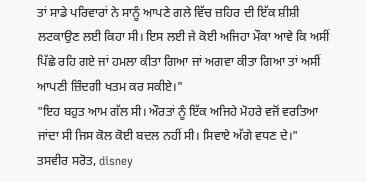ਤਾਂ ਸਾਡੇ ਪਰਿਵਾਰਾਂ ਨੇ ਸਾਨੂੰ ਆਪਣੇ ਗਲੇ ਵਿੱਚ ਜ਼ਹਿਰ ਦੀ ਇੱਕ ਸ਼ੀਸ਼ੀ ਲਟਕਾਉਣ ਲਈ ਕਿਹਾ ਸੀ। ਇਸ ਲਈ ਜੇ ਕੋਈ ਅਜਿਹਾ ਮੌਕਾ ਆਵੇ ਕਿ ਅਸੀਂ ਪਿੱਛੇ ਰਹਿ ਗਏ ਜਾਂ ਹਮਲਾ ਕੀਤਾ ਗਿਆ ਜਾਂ ਅਗਵਾ ਕੀਤਾ ਗਿਆ ਤਾਂ ਅਸੀਂ ਆਪਣੀ ਜ਼ਿੰਦਗੀ ਖਤਮ ਕਰ ਸਕੀਏ।"
"ਇਹ ਬਹੁਤ ਆਮ ਗੱਲ ਸੀ। ਔਰਤਾਂ ਨੂੰ ਇੱਕ ਅਜਿਹੇ ਮੋਹਰੇ ਵਜੋਂ ਵਰਤਿਆ ਜਾਂਦਾ ਸੀ ਜਿਸ ਕੋਲ ਕੋਈ ਬਦਲ ਨਹੀਂ ਸੀ। ਸਿਵਾਏ ਅੱਗੇ ਵਧਣ ਦੇ।"
ਤਸਵੀਰ ਸਰੋਤ, disney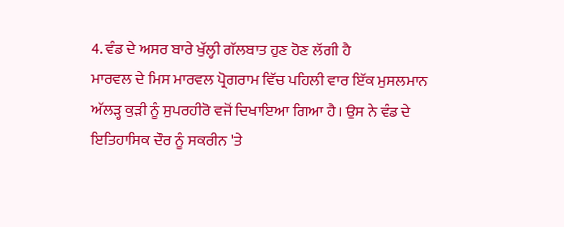4. ਵੰਡ ਦੇ ਅਸਰ ਬਾਰੇ ਖੁੱਲ੍ਹੀ ਗੱਲਬਾਤ ਹੁਣ ਹੋਣ ਲੱਗੀ ਹੈ
ਮਾਰਵਲ ਦੇ ਮਿਸ ਮਾਰਵਲ ਪ੍ਰੋਗਰਾਮ ਵਿੱਚ ਪਹਿਲੀ ਵਾਰ ਇੱਕ ਮੁਸਲਮਾਨ ਅੱਲੜ੍ਹ ਕੁੜੀ ਨੂੰ ਸੁਪਰਹੀਰੋ ਵਜੋਂ ਦਿਖਾਇਆ ਗਿਆ ਹੈ। ਉਸ ਨੇ ਵੰਡ ਦੇ ਇਤਿਹਾਸਿਕ ਦੌਰ ਨੂੰ ਸਕਰੀਨ 'ਤੇ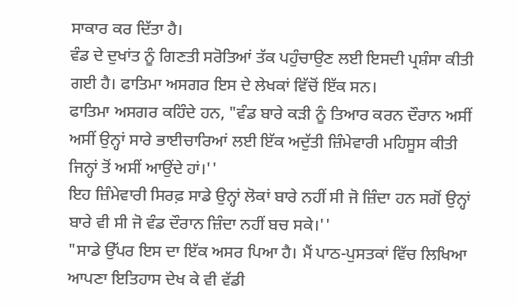ਸਾਕਾਰ ਕਰ ਦਿੱਤਾ ਹੈ।
ਵੰਡ ਦੇ ਦੁਖਾਂਤ ਨੂੰ ਗਿਣਤੀ ਸਰੋਤਿਆਂ ਤੱਕ ਪਹੁੰਚਾਉਣ ਲਈ ਇਸਦੀ ਪ੍ਰਸ਼ੰਸਾ ਕੀਤੀ ਗਈ ਹੈ। ਫਾਤਿਮਾ ਅਸਗਰ ਇਸ ਦੇ ਲੇਖਕਾਂ ਵਿੱਚੋਂ ਇੱਕ ਸਨ।
ਫਾਤਿਮਾ ਅਸਗਰ ਕਹਿੰਦੇ ਹਨ, "ਵੰਡ ਬਾਰੇ ਕੜੀ ਨੂੰ ਤਿਆਰ ਕਰਨ ਦੌਰਾਨ ਅਸੀਂ ਅਸੀਂ ਉਨ੍ਹਾਂ ਸਾਰੇ ਭਾਈਚਾਰਿਆਂ ਲਈ ਇੱਕ ਅਦੁੱਤੀ ਜ਼ਿੰਮੇਵਾਰੀ ਮਹਿਸੂਸ ਕੀਤੀ ਜਿਨ੍ਹਾਂ ਤੋਂ ਅਸੀਂ ਆਉਂਦੇ ਹਾਂ।''
ਇਹ ਜ਼ਿੰਮੇਵਾਰੀ ਸਿਰਫ਼ ਸਾਡੇ ਉਨ੍ਹਾਂ ਲੋਕਾਂ ਬਾਰੇ ਨਹੀਂ ਸੀ ਜੋ ਜ਼ਿੰਦਾ ਹਨ ਸਗੋਂ ਉਨ੍ਹਾਂ ਬਾਰੇ ਵੀ ਸੀ ਜੋ ਵੰਡ ਦੌਰਾਨ ਜ਼ਿੰਦਾ ਨਹੀਂ ਬਚ ਸਕੇ।''
"ਸਾਡੇ ਉੱਪਰ ਇਸ ਦਾ ਇੱਕ ਅਸਰ ਪਿਆ ਹੈ। ਮੈਂ ਪਾਠ-ਪੁਸਤਕਾਂ ਵਿੱਚ ਲਿਖਿਆ ਆਪਣਾ ਇਤਿਹਾਸ ਦੇਖ ਕੇ ਵੀ ਵੱਡੀ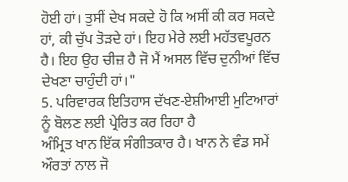ਹੋਈ ਹਾਂ। ਤੁਸੀਂ ਦੇਖ ਸਕਦੇ ਹੋ ਕਿ ਅਸੀਂ ਕੀ ਕਰ ਸਕਦੇ ਹਾਂ, ਕੀ ਚੁੱਪ ਤੋੜਦੇ ਹਾਂ। ਇਹ ਮੇਰੇ ਲਈ ਮਹੱਤਵਪੂਰਨ ਹੈ। ਇਹ ਉਹ ਚੀਜ਼ ਹੈ ਜੋ ਮੈਂ ਅਸਲ ਵਿੱਚ ਦੁਨੀਆਂ ਵਿੱਚ ਦੇਖਣਾ ਚਾਹੁੰਦੀ ਹਾਂ।"
5. ਪਰਿਵਾਰਕ ਇਤਿਹਾਸ ਦੱਖਣ-ਏਸ਼ੀਆਈ ਮੁਟਿਆਰਾਂ ਨੂੰ ਬੋਲਣ ਲਈ ਪ੍ਰੇਰਿਤ ਕਰ ਰਿਹਾ ਹੈ
ਅੰਮ੍ਰਿਤ ਖਾਨ ਇੱਕ ਸੰਗੀਤਕਾਰ ਹੈ। ਖਾਨ ਨੇ ਵੰਡ ਸਮੇਂ ਔਰਤਾਂ ਨਾਲ ਜੋ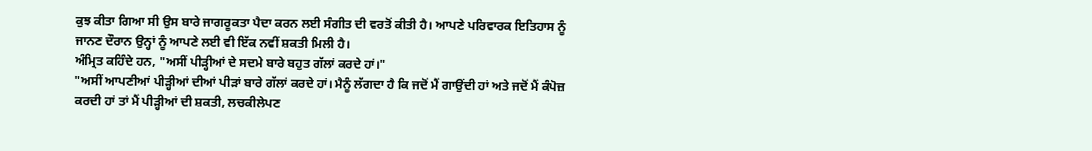ਕੁਝ ਕੀਤਾ ਗਿਆ ਸੀ ਉਸ ਬਾਰੇ ਜਾਗਰੂਕਤਾ ਪੈਦਾ ਕਰਨ ਲਈ ਸੰਗੀਤ ਦੀ ਵਰਤੋਂ ਕੀਤੀ ਹੈ। ਆਪਣੇ ਪਰਿਵਾਰਕ ਇਤਿਹਾਸ ਨੂੰ ਜਾਨਣ ਦੌਰਾਨ ਉਨ੍ਹਾਂ ਨੂੰ ਆਪਣੇ ਲਈ ਵੀ ਇੱਕ ਨਵੀਂ ਸ਼ਕਤੀ ਮਿਲੀ ਹੈ।
ਅੰਮ੍ਰਿਤ ਕਹਿੰਦੇ ਹਨ, "ਅਸੀਂ ਪੀੜ੍ਹੀਆਂ ਦੇ ਸਦਮੇ ਬਾਰੇ ਬਹੁਤ ਗੱਲਾਂ ਕਰਦੇ ਹਾਂ।"
"ਅਸੀਂ ਆਪਣੀਆਂ ਪੀੜ੍ਹੀਆਂ ਦੀਆਂ ਪੀੜਾਂ ਬਾਰੇ ਗੱਲਾਂ ਕਰਦੇ ਹਾਂ। ਮੈਨੂੰ ਲੱਗਦਾ ਹੈ ਕਿ ਜਦੋਂ ਮੈਂ ਗਾਉਂਦੀ ਹਾਂ ਅਤੇ ਜਦੋਂ ਮੈਂ ਕੰਪੋਜ਼ ਕਰਦੀ ਹਾਂ ਤਾਂ ਮੈਂ ਪੀੜ੍ਹੀਆਂ ਦੀ ਸ਼ਕਤੀ, ਲਚਕੀਲੇਪਣ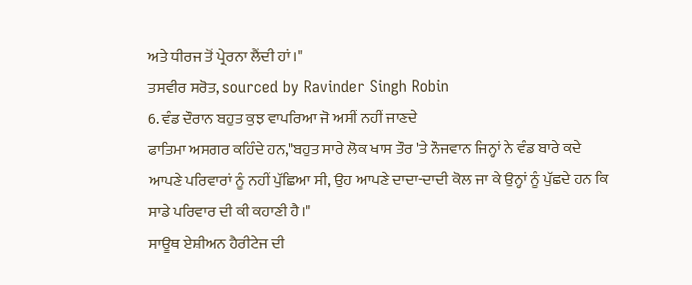ਅਤੇ ਧੀਰਜ ਤੋਂ ਪ੍ਰੇਰਨਾ ਲੈਂਦੀ ਹਾਂ।"
ਤਸਵੀਰ ਸਰੋਤ, sourced by Ravinder Singh Robin
6. ਵੰਡ ਦੌਰਾਨ ਬਹੁਤ ਕੁਝ ਵਾਪਰਿਆ ਜੋ ਅਸੀਂ ਨਹੀਂ ਜਾਣਦੇ
ਫਾਤਿਮਾ ਅਸਗਰ ਕਹਿੰਦੇ ਹਨ,"ਬਹੁਤ ਸਾਰੇ ਲੋਕ ਖਾਸ ਤੌਰ 'ਤੇ ਨੌਜਵਾਨ ਜਿਨ੍ਹਾਂ ਨੇ ਵੰਡ ਬਾਰੇ ਕਦੇ ਆਪਣੇ ਪਰਿਵਾਰਾਂ ਨੂੰ ਨਹੀਂ ਪੁੱਛਿਆ ਸੀ, ਉਹ ਆਪਣੇ ਦਾਦਾ-ਦਾਦੀ ਕੋਲ ਜਾ ਕੇ ਉਨ੍ਹਾਂ ਨੂੰ ਪੁੱਛਦੇ ਹਨ ਕਿ ਸਾਡੇ ਪਰਿਵਾਰ ਦੀ ਕੀ ਕਹਾਣੀ ਹੈ।"
ਸਾਊਥ ਏਸ਼ੀਅਨ ਹੈਰੀਟੇਜ ਦੀ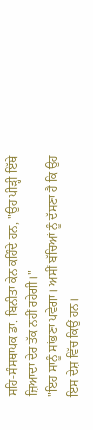ਸਹਿ-ਸੰਸਥਾਪਕ ਡਾ. ਬਿਨੀਤਾ ਕੇਨ ਕਹਿੰਦੇ ਹਨ, "ਉਹ ਪੀੜ੍ਹੀ ਇੱਥੇ ਜ਼ਿਆਦਾ ਦੇਰ ਤੱਕ ਨਹੀਂ ਰਹੇਗੀ।"
"ਇਹ ਸਾਨੂੰ ਸਾਂਭਣਾ ਪਵੇਗਾ। ਅਸੀਂ ਬੱਚਿਆਂ ਨੂੰ ਦੱਸਣਾ ਹੈ ਕਿ ਉਹ ਇਸ ਦੇਸ਼ ਵਿੱਚ ਕਿਉਂ ਹਨ।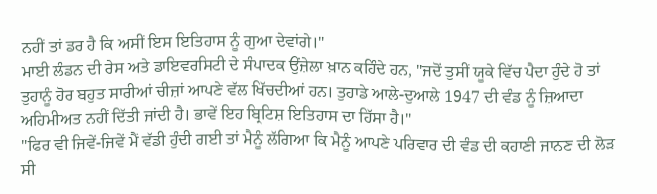ਨਹੀਂ ਤਾਂ ਡਰ ਹੈ ਕਿ ਅਸੀਂ ਇਸ ਇਤਿਹਾਸ ਨੂੰ ਗੁਆ ਦੇਵਾਂਗੇ।"
ਮਾਈ ਲੰਡਨ ਦੀ ਰੇਸ ਅਤੇ ਡਾਇਵਰਸਿਟੀ ਦੇ ਸੰਪਾਦਕ ਉਂਜ਼ੇਲਾ ਖ਼ਾਨ ਕਹਿੰਦੇ ਹਨ, "ਜਦੋਂ ਤੁਸੀਂ ਯੂਕੇ ਵਿੱਚ ਪੈਦਾ ਹੁੰਦੇ ਹੋ ਤਾਂ ਤੁਹਾਨੂੰ ਹੋਰ ਬਹੁਤ ਸਾਰੀਆਂ ਚੀਜ਼ਾਂ ਆਪਣੇ ਵੱਲ ਖਿੱਚਦੀਆਂ ਹਨ। ਤੁਹਾਡੇ ਆਲੇ-ਦੁਆਲੇ 1947 ਦੀ ਵੰਡ ਨੂੰ ਜ਼ਿਆਦਾ ਅਹਿਮੀਅਤ ਨਹੀਂ ਦਿੱਤੀ ਜਾਂਦੀ ਹੈ। ਭਾਵੇਂ ਇਹ ਬ੍ਰਿਟਿਸ਼ ਇਤਿਹਾਸ ਦਾ ਹਿੱਸਾ ਹੈ।"
"ਫਿਰ ਵੀ ਜਿਵੇਂ-ਜਿਵੇਂ ਮੈਂ ਵੱਡੀ ਹੁੰਦੀ ਗਈ ਤਾਂ ਮੈਨੂੰ ਲੱਗਿਆ ਕਿ ਮੈਨੂੰ ਆਪਣੇ ਪਰਿਵਾਰ ਦੀ ਵੰਡ ਦੀ ਕਹਾਣੀ ਜਾਨਣ ਦੀ ਲੋੜ ਸੀ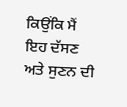ਕਿਉਂਕਿ ਮੈਂ ਇਹ ਦੱਸਣ ਅਤੇ ਸੁਣਨ ਦੀ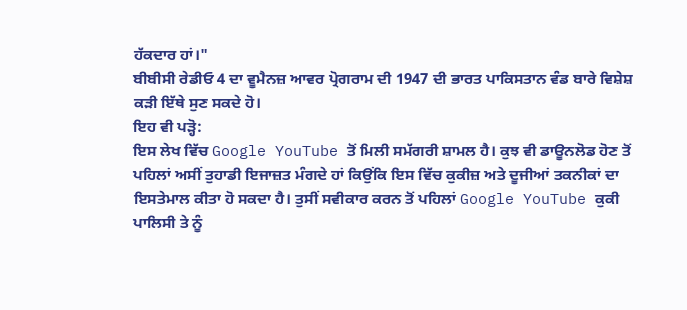ਹੱਕਦਾਰ ਹਾਂ।"
ਬੀਬੀਸੀ ਰੇਡੀਓ 4 ਦਾ ਵੂਮੈਨਜ਼ ਆਵਰ ਪ੍ਰੋਗਰਾਮ ਦੀ 1947 ਦੀ ਭਾਰਤ ਪਾਕਿਸਤਾਨ ਵੰਡ ਬਾਰੇ ਵਿਸ਼ੇਸ਼ ਕੜੀ ਇੱਥੇ ਸੁਣ ਸਕਦੇ ਹੋ।
ਇਹ ਵੀ ਪੜ੍ਹੋ:
ਇਸ ਲੇਖ ਵਿੱਚ Google YouTube ਤੋਂ ਮਿਲੀ ਸਮੱਗਰੀ ਸ਼ਾਮਲ ਹੈ। ਕੁਝ ਵੀ ਡਾਊਨਲੋਡ ਹੋਣ ਤੋਂ ਪਹਿਲਾਂ ਅਸੀਂ ਤੁਹਾਡੀ ਇਜਾਜ਼ਤ ਮੰਗਦੇ ਹਾਂ ਕਿਉਂਕਿ ਇਸ ਵਿੱਚ ਕੁਕੀਜ਼ ਅਤੇ ਦੂਜੀਆਂ ਤਕਨੀਕਾਂ ਦਾ ਇਸਤੇਮਾਲ ਕੀਤਾ ਹੋ ਸਕਦਾ ਹੈ। ਤੁਸੀਂ ਸਵੀਕਾਰ ਕਰਨ ਤੋਂ ਪਹਿਲਾਂ Google YouTube ਕੁਕੀ ਪਾਲਿਸੀ ਤੇ ਨੂੰ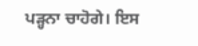ਪੜ੍ਹਨਾ ਚਾਹੋਗੇ। ਇਸ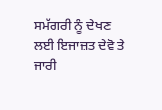ਸਮੱਗਰੀ ਨੂੰ ਦੇਖਣ ਲਈ ਇਜਾਜ਼ਤ ਦੇਵੋ ਤੇ ਜਾਰੀ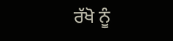ਰੱਖੋ ਨੂੰ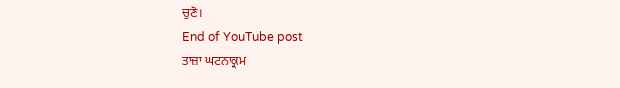ਚੁਣੋ।
End of YouTube post
ਤਾਜ਼ਾ ਘਟਨਾਕ੍ਰਮ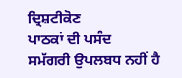ਦ੍ਰਿਸ਼ਟੀਕੋਣ
ਪਾਠਕਾਂ ਦੀ ਪਸੰਦ
ਸਮੱਗਰੀ ਉਪਲਬਧ ਨਹੀਂ ਹੈ